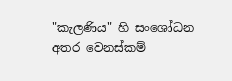"කැලණිය" හි සංශෝධන අතර වෙනස්කම්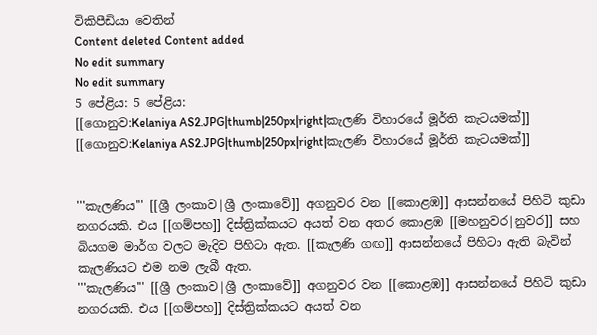විකිපීඩියා වෙතින්
Content deleted Content added
No edit summary
No edit summary
5 පේළිය: 5 පේළිය:
[[ගොනුව:Kelaniya AS2.JPG|thumb|250px|right|කැලණි විහාරයේ මූර්ති කැටයමක්]]
[[ගොනුව:Kelaniya AS2.JPG|thumb|250px|right|කැලණි විහාරයේ මූර්ති කැටයමක්]]


'''කැලණිය''' [[ශ්‍රී ලංකාව|ශ්‍රී ලංකාවේ]] අගනුවර වන [[කොළඹ]] ආසන්නයේ පිහිටි කුඩා නගරයකි. එය [[ගම්පහ]] දිස්ත්‍රික්කයට අයත් වන අතර කොළඹ [[මහනුවර|නුවර]] සහ බියගම මාර්ග වලට මැදිව පිහිටා ඇත. [[කැලණි ගඟ]] ආසන්නයේ පිහිටා ඇති බැවින් කැලණියට එම නම ලැබී ඇත.
'''කැලණිය''' [[ශ්‍රී ලංකාව|ශ්‍රී ලංකාවේ]] අගනුවර වන [[කොළඹ]] ආසන්නයේ පිහිටි කුඩා නගරයකි. එය [[ගම්පහ]] දිස්ත්‍රික්කයට අයත් වන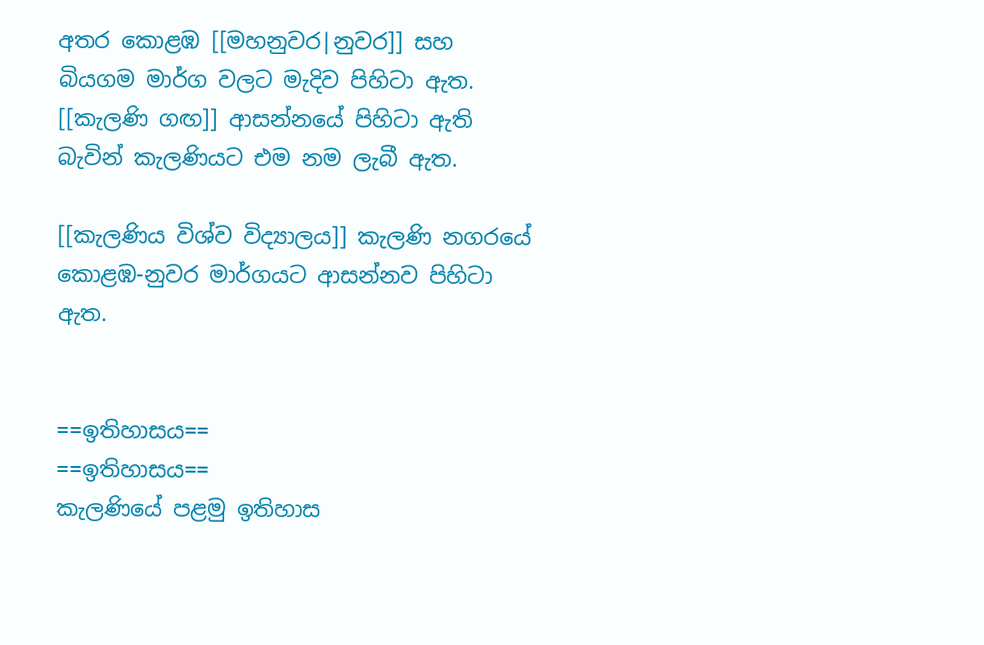අතර කොළඹ [[මහනුවර|නුවර]] සහ බියගම මාර්ග වලට මැදිව පිහිටා ඇත. [[කැලණි ගඟ]] ආසන්නයේ පිහිටා ඇති බැවින් කැලණියට එම නම ලැබී ඇත.

[[කැලණිය විශ්ව විද්‍යාලය]] කැලණි නගරයේ කොළඹ-නුවර මාර්ගයට ආසන්නව පිහිටා ඇත.


==ඉතිහාසය==
==ඉතිහාසය==
කැලණියේ පළමු ඉතිහාස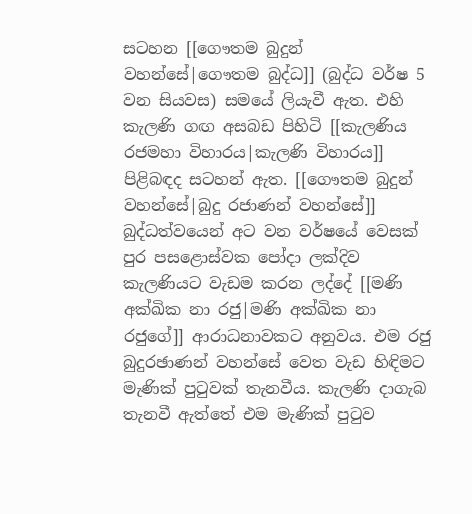සටහන [[ගෞතම බුදුන් වහන්සේ|ගෞතම බුද්ධ]] (බුද්ධ වර්ෂ 5 වන සියවස) සමයේ ලියැවී ඇත. එහි කැලණි ගඟ අසබඩ පිහිටි [[කැලණිය රජමහා විහාරය|කැලණි විහාරය]] පිළිබඳද සටහන් ඇත. [[ගෞතම බුදුන් වහන්සේ|බුදු රජාණන් වහන්සේ]] බුද්ධත්වයෙන් අට වන වර්ෂයේ වෙසක් පුර පසළොස්වක පෝදා ලක්දිව කැලණියට වැඩම කරන ලද්දේ [[මණි අක්ඛික නා රජු|මණි අක්ඛික නා රජුගේ]] ආරාධනාවකට අනුවය. එම රජු බුදුරඡාණන් වහන්සේ වෙත වැඩ හිඳිමට මැණික් පුටුවක් තැනවීය. කැලණි දාගැබ තැනවී ඇත්තේ එම මැණික් පුටුව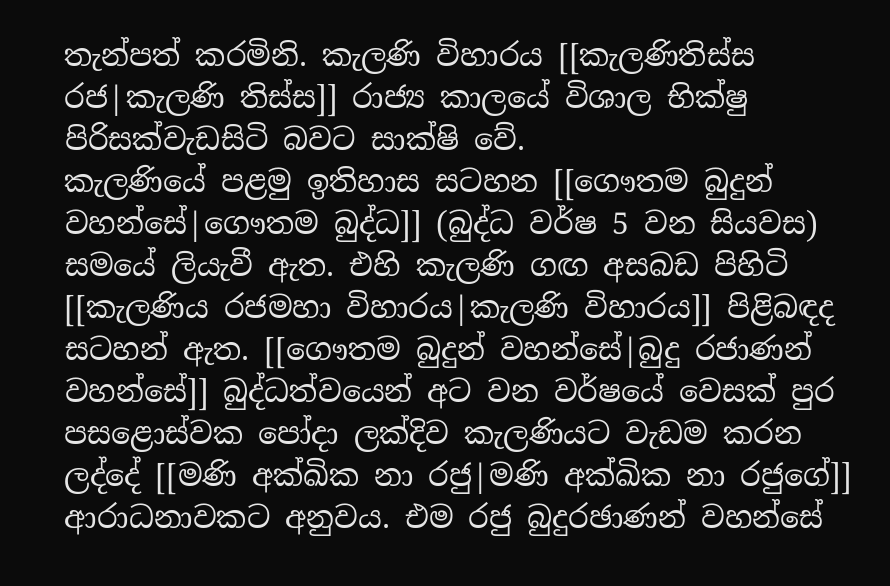තැන්පත් කරමිනි. කැලණි විහාරය [[කැලණිතිස්ස රජ|කැලණි තිස්ස]] රාජ්‍ය කාලයේ විශාල භික්ෂු පිරිසක්වැඩසිටි බවට සාක්ෂි වේ.
කැලණියේ පළමු ඉතිහාස සටහන [[ගෞතම බුදුන් වහන්සේ|ගෞතම බුද්ධ]] (බුද්ධ වර්ෂ 5 වන සියවස) සමයේ ලියැවී ඇත. එහි කැලණි ගඟ අසබඩ පිහිටි [[කැලණිය රජමහා විහාරය|කැලණි විහාරය]] පිළිබඳද සටහන් ඇත. [[ගෞතම බුදුන් වහන්සේ|බුදු රජාණන් වහන්සේ]] බුද්ධත්වයෙන් අට වන වර්ෂයේ වෙසක් පුර පසළොස්වක පෝදා ලක්දිව කැලණියට වැඩම කරන ලද්දේ [[මණි අක්ඛික නා රජු|මණි අක්ඛික නා රජුගේ]] ආරාධනාවකට අනුවය. එම රජු බුදුරඡාණන් වහන්සේ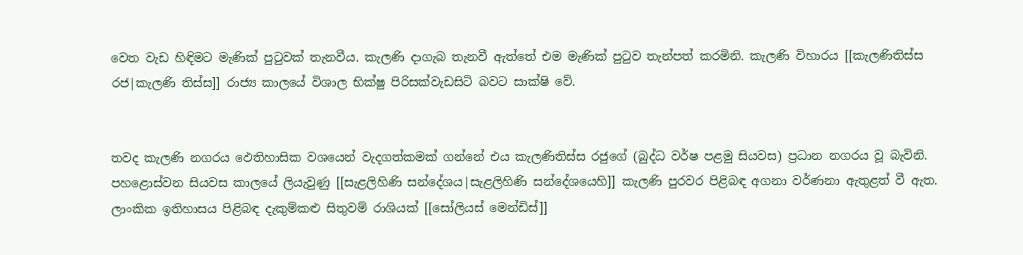වෙත වැඩ හිඳිමට මැණික් පුටුවක් තැනවීය. කැලණි දාගැබ තැනවී ඇත්තේ එම මැණික් පුටුව තැන්පත් කරමිනි. කැලණි විහාරය [[කැලණිතිස්ස රජ|කැලණි තිස්ස]] රාජ්‍ය කාලයේ විශාල භික්ෂු පිරිසක්වැඩසිටි බවට සාක්ෂි වේ.


තවද කැලණි නගරය ඵෙතිහාසික වශයෙන් වැදගත්කමක් ගන්නේ එය කැලණිතිස්ස රජුගේ (බුද්ධ වර්ෂ පළමු සියවස) ප්‍රධාන නගරය වූ බැවිනි. පහළොස්වන සියවස කාලයේ ලියැවුණු [[සැළලිහිණි සන්දේශය|සැළලිහිණි සන්දේශයෙහි]] කැලණි පුරවර පිළිබඳ අගනා වර්ණනා ඇතුළත් වී ඇත. ලාංකික ඉතිහාසය පිළිබඳ දැකුම්කළු සිතුවම් රාශියක් [[සෝලියස් මෙන්ඩිස්]]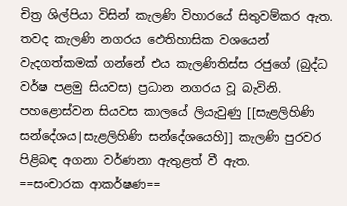චිත්‍ර ශිල්පියා විසින් කැලණි විහාරයේ සිතුවම්කර ඇත.
තවද කැලණි නගරය ඵෙතිහාසික වශයෙන් වැදගත්කමක් ගන්නේ එය කැලණිතිස්ස රජුගේ (බුද්ධ වර්ෂ පළමු සියවස) ප්‍රධාන නගරය වූ බැවිනි. පහළොස්වන සියවස කාලයේ ලියැවුණු [[සැළලිහිණි සන්දේශය|සැළලිහිණි සන්දේශයෙහි]] කැලණි පුරවර පිළිබඳ අගනා වර්ණනා ඇතුළත් වී ඇත.
==සංචාරක ආකර්ෂණ==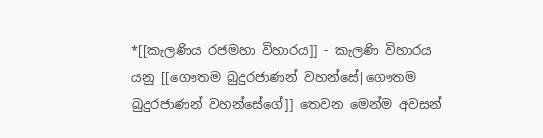*[[කැලණිය රජමහා විහාරය]] - කැලණි විහාරය යනු [[ගෞතම බුදුරජාණන් වහන්සේ|ගෞතම බුදුරජාණන් වහන්සේගේ]] තෙවන මෙන්ම අවසන්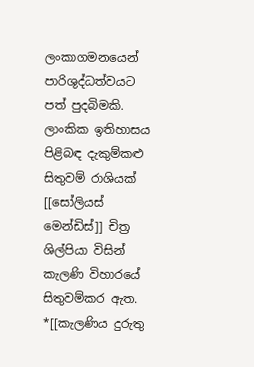ලංකාගමනයෙන් පාරිශුද්ධත්වයට පත් පුදබිමකි. ලාංකික ඉතිහාසය පිළිබඳ දැකුම්කළු සිතුවම් රාශියක් [[සෝලියස් මෙන්ඩිස්]] චිත්‍ර ශිල්පියා විසින් කැලණි විහාරයේ සිතුවම්කර ඇත.
*[[කැලණිය දුරුතු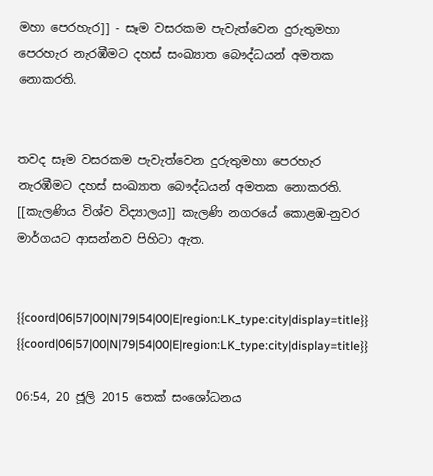මහා පෙරහැර]] - සෑම වසරකම පැවැත්වෙන දුරුතුමහා පෙරහැර නැරඹීමට දහස් සංඛ්‍යාත බෞද්ධයන් අමතක නොකරති.


තවද සෑම වසරකම පැවැත්වෙන දුරුතුමහා පෙරහැර නැරඹීමට දහස් සංඛ්‍යාත බෞද්ධයන් අමතක නොකරති. [[කැලණිය විශ්ව විද්‍යාලය]] කැලණි නගරයේ කොළඹ-නුවර මාර්ගයට ආසන්නව පිහිටා ඇත.


{{coord|06|57|00|N|79|54|00|E|region:LK_type:city|display=title}}
{{coord|06|57|00|N|79|54|00|E|region:LK_type:city|display=title}}

06:54, 20 ජූලි 2015 තෙක් සංශෝධනය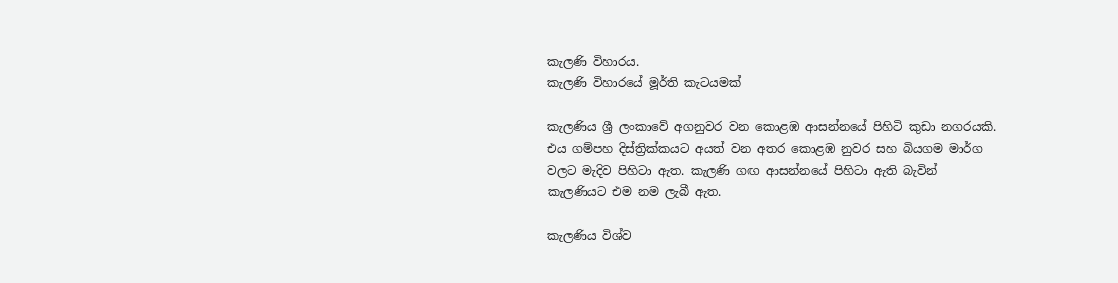කැලණි විහාරය.
කැලණි විහාරයේ මූර්ති කැටයමක්

කැලණිය ශ්‍රී ලංකාවේ අගනුවර වන කොළඹ ආසන්නයේ පිහිටි කුඩා නගරයකි. එය ගම්පහ දිස්ත්‍රික්කයට අයත් වන අතර කොළඹ නුවර සහ බියගම මාර්ග වලට මැදිව පිහිටා ඇත. කැලණි ගඟ ආසන්නයේ පිහිටා ඇති බැවින් කැලණියට එම නම ලැබී ඇත.

කැලණිය විශ්ව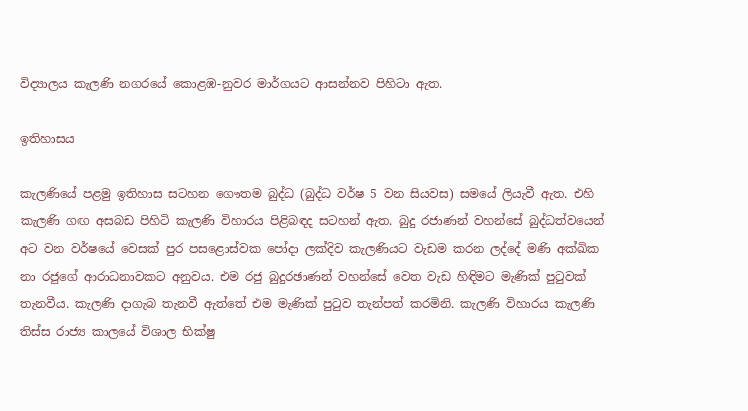විද්‍යාලය කැලණි නගරයේ කොළඹ-නුවර මාර්ගයට ආසන්නව පිහිටා ඇත.

ඉතිහාසය

කැලණියේ පළමු ඉතිහාස සටහන ගෞතම බුද්ධ (බුද්ධ වර්ෂ 5 වන සියවස) සමයේ ලියැවී ඇත. එහි කැලණි ගඟ අසබඩ පිහිටි කැලණි විහාරය පිළිබඳද සටහන් ඇත. බුදු රජාණන් වහන්සේ බුද්ධත්වයෙන් අට වන වර්ෂයේ වෙසක් පුර පසළොස්වක පෝදා ලක්දිව කැලණියට වැඩම කරන ලද්දේ මණි අක්ඛික නා රජුගේ ආරාධනාවකට අනුවය. එම රජු බුදුරඡාණන් වහන්සේ වෙත වැඩ හිඳිමට මැණික් පුටුවක් තැනවීය. කැලණි දාගැබ තැනවී ඇත්තේ එම මැණික් පුටුව තැන්පත් කරමිනි. කැලණි විහාරය කැලණි තිස්ස රාජ්‍ය කාලයේ විශාල භික්ෂු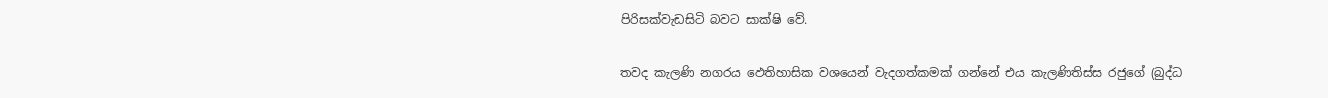පිරිසක්වැඩසිටි බවට සාක්ෂි වේ.

තවද කැලණි නගරය ඵෙතිහාසික වශයෙන් වැදගත්කමක් ගන්නේ එය කැලණිතිස්ස රජුගේ (බුද්ධ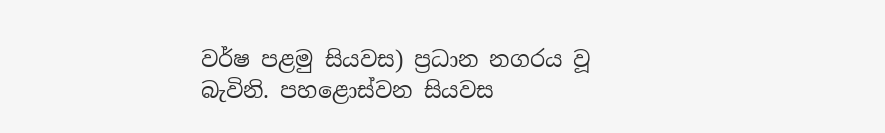වර්ෂ පළමු සියවස) ප්‍රධාන නගරය වූ බැවිනි. පහළොස්වන සියවස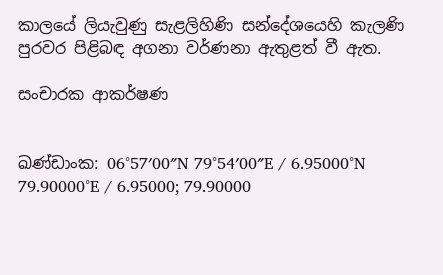කාලයේ ලියැවුණු සැළලිහිණි සන්දේශයෙහි කැලණි පුරවර පිළිබඳ අගනා වර්ණනා ඇතුළත් වී ඇත.

සංචාරක ආකර්ෂණ


ඛණ්ඩාංක: 06°57′00″N 79°54′00″E / 6.95000°N 79.90000°E / 6.95000; 79.90000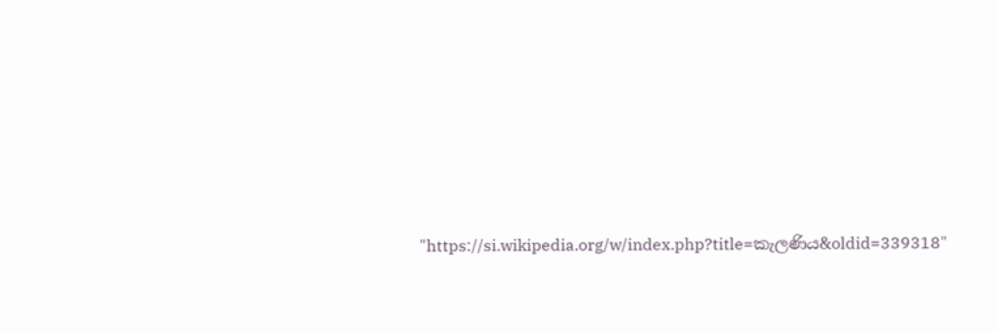"https://si.wikipedia.org/w/index.php?title=කැලණිය&oldid=339318"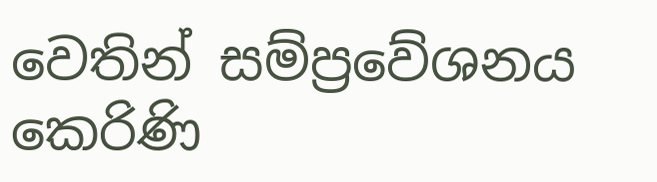වෙතින් සම්ප්‍රවේශනය කෙරිණි